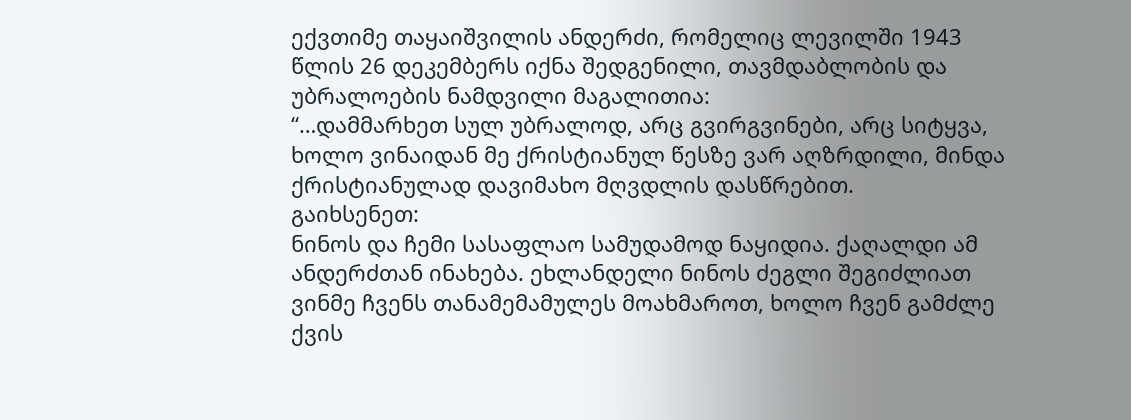ექვთიმე თაყაიშვილის ანდერძი, რომელიც ლევილში 1943 წლის 26 დეკემბერს იქნა შედგენილი, თავმდაბლობის და უბრალოების ნამდვილი მაგალითია:
“…დამმარხეთ სულ უბრალოდ, არც გვირგვინები, არც სიტყვა, ხოლო ვინაიდან მე ქრისტიანულ წესზე ვარ აღზრდილი, მინდა ქრისტიანულად დავიმახო მღვდლის დასწრებით.
გაიხსენეთ:
ნინოს და ჩემი სასაფლაო სამუდამოდ ნაყიდია. ქაღალდი ამ ანდერძთან ინახება. ეხლანდელი ნინოს ძეგლი შეგიძლიათ ვინმე ჩვენს თანამემამულეს მოახმაროთ, ხოლო ჩვენ გამძლე ქვის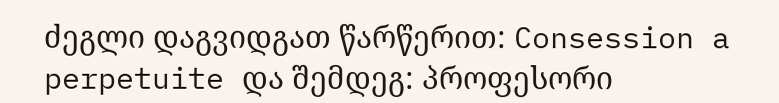ძეგლი დაგვიდგათ წარწერით: Consession a perpetuite და შემდეგ: პროფესორი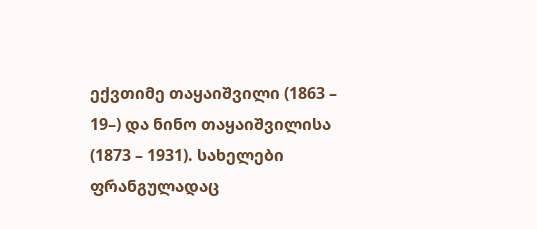ექვთიმე თაყაიშვილი (1863 – 19–) და ნინო თაყაიშვილისა (1873 – 1931). სახელები ფრანგულადაც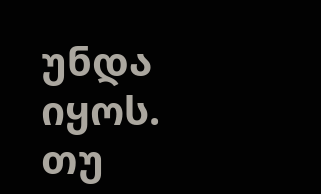უნდა იყოს.
თუ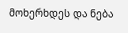მოხერხდეს და ნება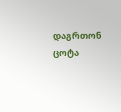დაგრთონ ცოტა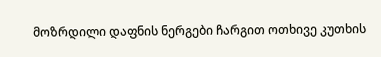მოზრდილი დაფნის ნერგები ჩარგით ოთხივე კუთხის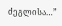ძეგლისა…”